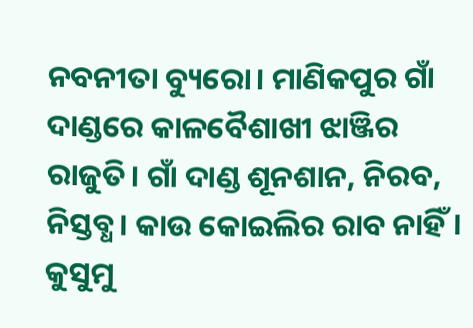ନବନୀତା ବ୍ୟୁରୋ। ମାଣିକପୁର ଗାଁ ଦାଣ୍ଡରେ କାଳବୈଶାଖୀ ଝାଞ୍ଜିର ରାଜୁତି। ଗାଁ ଦାଣ୍ଡ ଶୂନଶାନ, ନିରବ, ନିସ୍ତବ୍ଧ। କାଉ କୋଇଲିର ରାବ ନାହିଁ। କୁସୁମୁ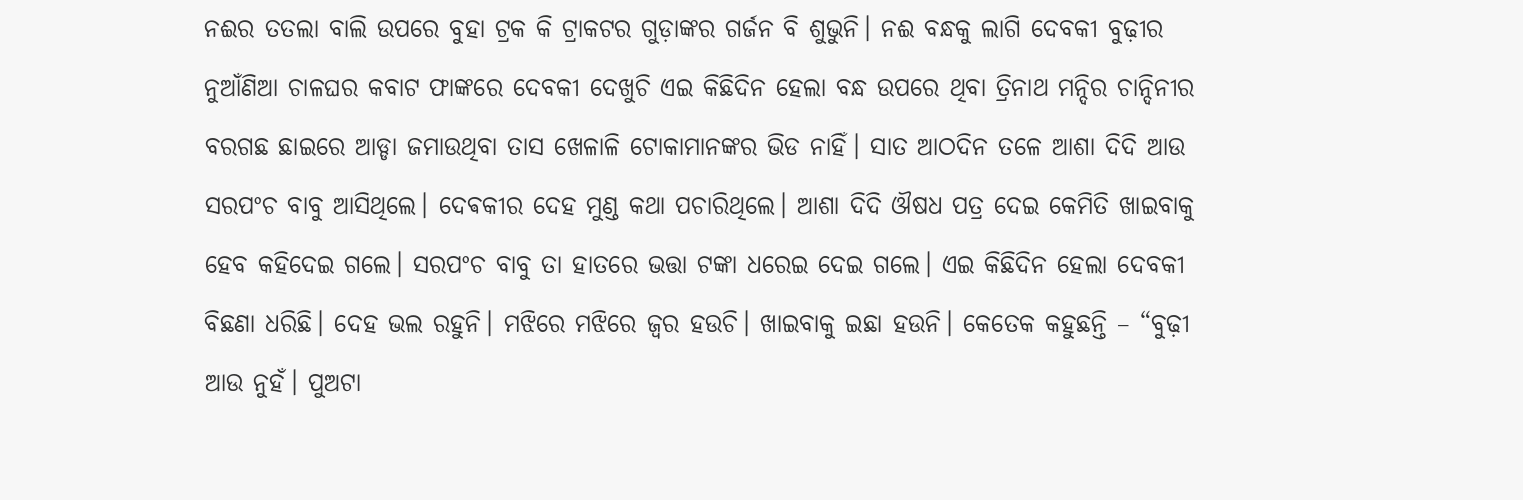ନଈର ତତଲା ବାଲି ଉପରେ ବୁହା ଟ୍ରକ କି ଟ୍ରାକଟର ଗୁଡ଼ାଙ୍କର ଗର୍ଜନ ବି ଶୁଭୁନି। ନଈ ବନ୍ଧକୁ ଲାଗି ଦେବକୀ ବୁଢ଼ୀର ନୁଆଁଣିଆ ଚାଳଘର କବାଟ ଫାଙ୍କରେ ଦେବକୀ ଦେଖୁଚି ଏଇ କିଛିଦିନ ହେଲା ବନ୍ଧ ଉପରେ ଥିବା ତ୍ରିନାଥ ମନ୍ଦିର ଚାନ୍ଦିନୀର ବରଗଛ ଛାଇରେ ଆଡ୍ଡା ଜମାଉଥିବା ତାସ ଖେଳାଳି ଟୋକାମାନଙ୍କର ଭିଡ ନାହିଁ। ସାତ ଆଠଦିନ ତଳେ ଆଶା ଦିଦି ଆଉ ସରପଂଚ ବାବୁ ଆସିଥିଲେ। ଦେଵକୀର ଦେହ ମୁଣ୍ଡ କଥା ପଚାରିଥିଲେ। ଆଶା ଦିଦି ଔଷଧ ପତ୍ର ଦେଇ କେମିତି ଖାଇବାକୁ ହେବ କହିଦେଇ ଗଲେ। ସରପଂଚ ବାବୁ ତା ହାତରେ ଭତ୍ତା ଟଙ୍କା ଧରେଇ ଦେଇ ଗଲେ। ଏଇ କିଛିଦିନ ହେଲା ଦେବକୀ ବିଛଣା ଧରିଛି। ଦେହ ଭଲ ରହୁନି। ମଝିରେ ମଝିରେ ଜ୍ୱର ହଉଚି। ଖାଇବାକୁ ଇଛା ହଉନି। କେତେକ କହୁଛନ୍ତି – “ବୁଢ଼ୀ ଆଉ ନୁହଁ। ପୁଅଟା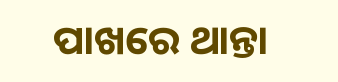ପାଖରେ ଥାନ୍ତା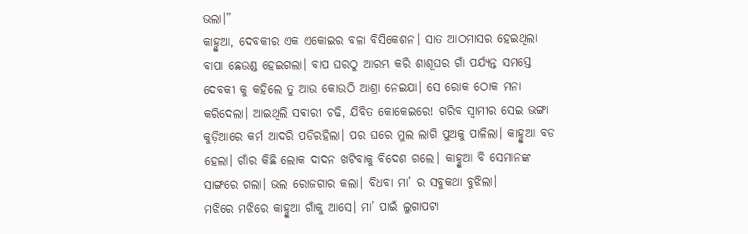ଭଲା।”
କାହ୍ଣୁଆ, ଦେବକୀର ଏକ ଏକୋଇର ବଳା ବିସିକେଶନ। ସାତ ଆଠମାସର ହେଇଥିଲା ବାପା ଛେଉଣ୍ଡ ହେଇଗଲା। ବାପ ଘରଠୁ ଆରମ୍ଭ କରି ଶାଶୂଘର ଗାଁ ପର୍ଯ୍ୟନ୍ତ ସମସ୍ତେ ଦେବକୀ କୁ କହିଲେ ତୁ ଆଉ କୋଉଠି ଆଶ୍ରା ନେଇଯା। ସେ ରୋକ ଠୋକ ମନା କରିଦେଲା। ଆଇଥିଲି ସଵାରୀ ଚଢି, ଯିବିତ କୋକେଇରେ! ଗରିବ ସ୍ୱାମୀର ସେଇ ଭଙ୍ଗା କୁଡ଼ିଆରେ କର୍ମ ଆଦରି ପଡିରହିଲା। ପର ଘରେ ମୁଲ ଲାଗି ପୁଅକୁ ପାଳିଲା। କାହ୍ଣୁଆ ବଡ ହେଲା। ଗାଁର କିଛି ଲୋକ ଦାଦନ ଖଟିବାକୁ ବିଦେଶ ଗଲେ। କାହ୍ଣୁଆ ବି ସେମାନଙ୍କ ସାଙ୍ଗରେ ଗଲା। ଭଲ ରୋଜଗାର କଲା। ବିଧବା ମା’ ର ସବୁକଥା ବୁଝିଲା।
ମଝିରେ ମଝିରେ କାହ୍ଣୁଆ ଗାଁକୁ ଆସେ। ମା’ ପାଇଁ ଲୁଗାପଟା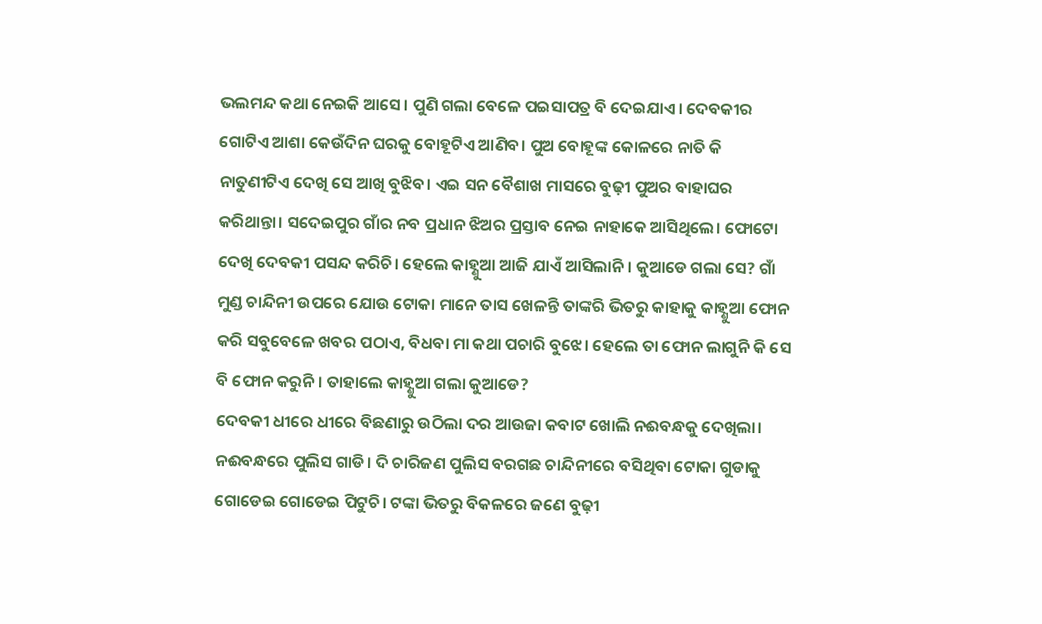ଭଲମନ୍ଦ କଥା ନେଇକି ଆସେ। ପୁଣି ଗଲା ବେଳେ ପଇସାପତ୍ର ବି ଦେଇଯାଏ। ଦେବକୀର ଗୋଟିଏ ଆଶା କେଉଁଦିନ ଘରକୁ ବୋହୂଟିଏ ଆଣିବ। ପୁଅ ବୋହୂଙ୍କ କୋଳରେ ନାତି କି ନାତୁଣୀଟିଏ ଦେଖି ସେ ଆଖି ବୁଝିବ। ଏଇ ସନ ବୈଶାଖ ମାସରେ ବୁଢ଼ୀ ପୁଅର ବାହାଘର କରିଥାନ୍ତା। ସଦେଇପୁର ଗାଁର ନବ ପ୍ରଧାନ ଝିଅର ପ୍ରସ୍ତାବ ନେଇ ନାହାକେ ଆସିଥିଲେ। ଫୋଟୋ ଦେଖି ଦେବକୀ ପସନ୍ଦ କରିଚି। ହେଲେ କାହ୍ଣୁଆ ଆଜି ଯାଏଁ ଆସିଲାନି। କୁଆଡେ ଗଲା ସେ? ଗାଁ ମୁଣ୍ଡ ଚାନ୍ଦିନୀ ଉପରେ ଯୋଉ ଟୋକା ମାନେ ତାସ ଖେଳନ୍ତି ତାଙ୍କରି ଭିତରୁ କାହାକୁ କାହ୍ଣୁଆ ଫୋନ କରି ସବୁବେଳେ ଖବର ପଠାଏ, ବିଧବା ମା କଥା ପଚାରି ବୁଝେ। ହେଲେ ତା ଫୋନ ଲାଗୁନି କି ସେ ବି ଫୋନ କରୁନି। ତାହାଲେ କାହ୍ଣୁଆ ଗଲା କୁଆଡେ?
ଦେବକୀ ଧୀରେ ଧୀରେ ବିଛଣାରୁ ଉଠିଲା ଦର ଆଉଜା କବାଟ ଖୋଲି ନଈବନ୍ଧକୁ ଦେଖିଲା। ନଈବନ୍ଧରେ ପୁଲିସ ଗାଡି। ଦି ଚାରିଜଣ ପୁଲିସ ବରଗଛ ଚାନ୍ଦିନୀରେ ବସିଥିବା ଟୋକା ଗୁଡାକୁ ଗୋଡେଇ ଗୋଡେଇ ପିଟୁଚି। ଟଙ୍କା ଭିତରୁ ବିକଳରେ ଜଣେ ବୁଢ଼ୀ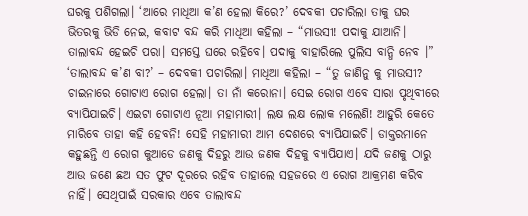ଘରକୁ ପଶିଗଲା। ‘ଆରେ ମାଧିଆ କ’ଣ ହେଲା କିରେ?’ ଦେବକୀ ପଚାରିଲା ତାକୁ ଘର ଭିତରକୁ ଭିଡି ନେଇ, କବାଟ ବନ୍ଦ କରି ମାଧିଆ କହିଲା – “ମାଉସୀ! ପଦାକୁ ଯାଆନି। ତାଲାବନ୍ଦ ହେଇଚି ପରା। ସମସ୍ତେ ଘରେ ରହିବେ। ପଦାକୁ ବାହାରିଲେ ପୁଲିସ ବାନ୍ଧି ନେବ ।”
‘ତାଲାବନ୍ଦ କ’ଣ ବା?’ – ଦେବକୀ ପଚାରିଲା। ମାଧିଆ କହିଲା – “ତୁ ଜାଣିନୁ କୁ ମାଉସୀ? ଚାଇନାରେ ଗୋଟାଏ ରୋଗ ହେଲା। ତା ନାଁ କରୋନା। ସେଇ ରୋଗ ଏବେ ସାରା ପୃଥିବୀରେ ବ୍ୟାପିଯାଇଚି। ଏଇଟା ଗୋଟାଏ ନୂଆ ମହାମାରୀ। ଲକ୍ଷ ଲକ୍ଷ ଲୋକ ମଲେଣି! ଆହୁରି କେତେ ମାରିବେ ତାହା କହି ହେବନି! ସେହି ମହାମାରୀ ଆମ ଦେଶରେ ବ୍ୟାପିଯାଇଚି। ଡାକ୍ତରମାନେ କହୁଛନ୍ତି ଏ ରୋଗ କୁଆଡେ ଜଣକୁ ଦିହରୁ ଆଉ ଜଣକ ଦିହକୁ ବ୍ୟାପିଯାଏ। ଯଦି ଜଣକୁ ଠାରୁ ଆଉ ଜଣେ ଛଅ ସତ ଫୁଟ ଦୂରରେ ରହିବ ତାହାଲେ ସହଜରେ ଏ ରୋଗ ଆକ୍ରମଣ କରିବ ନାହିଁ। ସେଥିପାଇଁ ସରକାର ଏବେ ତାଲାବନ୍ଦ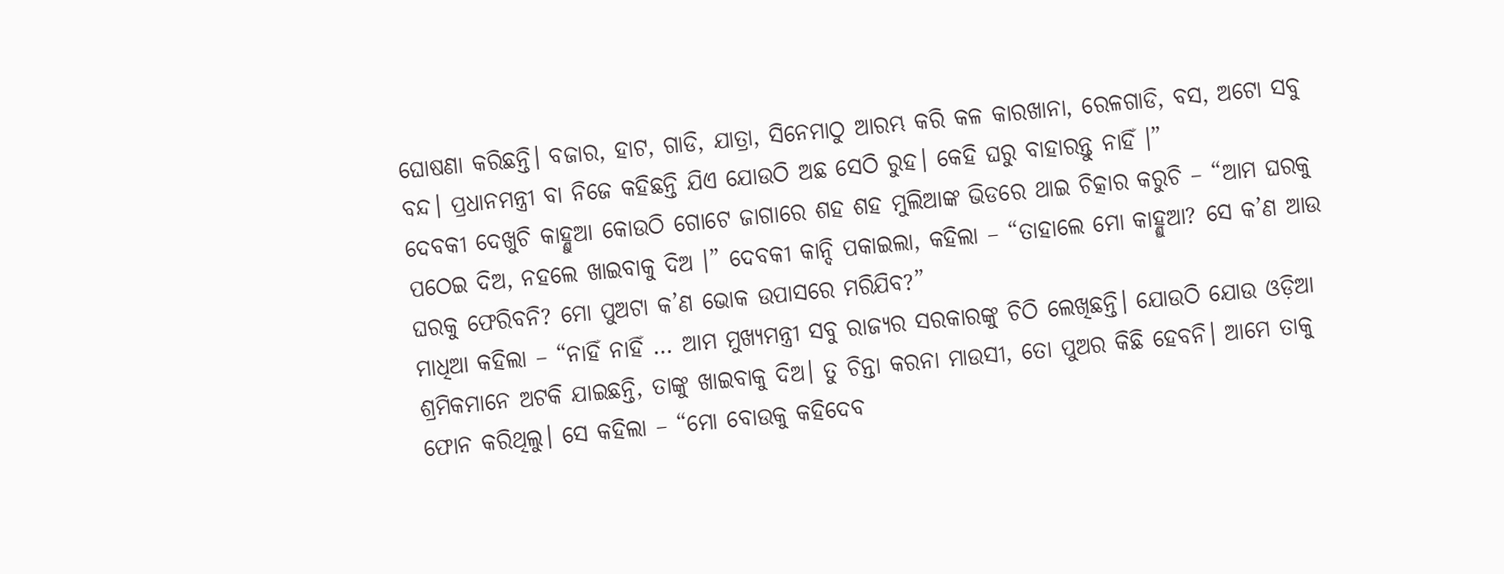ଘୋଷଣା କରିଛନ୍ତି। ବଜାର, ହାଟ, ଗାଡି, ଯାତ୍ରା, ସିନେମାଠୁ ଆରମ୍ଭ କରି କଳ କାରଖାନା, ରେଳଗାଡି, ବସ, ଅଟୋ ସବୁ ବନ୍ଦ। ପ୍ରଧାନମନ୍ତ୍ରୀ ବା ନିଜେ କହିଛନ୍ତି ଯିଏ ଯୋଉଠି ଅଛ ସେଠି ରୁହ। କେହି ଘରୁ ବାହାରନ୍ତୁ ନାହିଁ ।”
ଦେବକୀ ଦେଖୁଚି କାହ୍ଣୁଆ କୋଉଠି ଗୋଟେ ଜାଗାରେ ଶହ ଶହ ମୁଲିଆଙ୍କ ଭିଡରେ ଥାଇ ଚିତ୍କାର କରୁଚି – “ଆମ ଘରକୁ ପଠେଇ ଦିଅ, ନହଲେ ଖାଇବାକୁ ଦିଅ ।” ଦେବକୀ କାନ୍ଦି ପକାଇଲା, କହିଲା – “ତାହାଲେ ମୋ କାହ୍ଣୁଆ? ସେ କ’ଣ ଆଉ ଘରକୁ ଫେରିବନି? ମୋ ପୁଅଟା କ’ଣ ଭୋକ ଉପାସରେ ମରିଯିବ?”
ମାଧିଆ କହିଲା – “ନାହିଁ ନାହିଁ … ଆମ ମୁଖ୍ୟମନ୍ତ୍ରୀ ସବୁ ରାଜ୍ୟର ସରକାରଙ୍କୁ ଚିଠି ଲେଖିଛନ୍ତି। ଯୋଉଠି ଯୋଉ ଓଡ଼ିଆ ଶ୍ରମିକମାନେ ଅଟକି ଯାଇଛନ୍ତି, ତାଙ୍କୁ ଖାଇବାକୁ ଦିଅ। ତୁ ଚିନ୍ତା କରନା ମାଉସୀ, ତୋ ପୁଅର କିଛି ହେବନି। ଆମେ ତାକୁ ଫୋନ କରିଥିଲୁ। ସେ କହିଲା – “ମୋ ବୋଉକୁ କହିଦେବ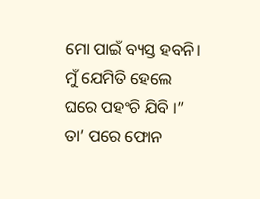ମୋ ପାଇଁ ବ୍ୟସ୍ତ ହବନି। ମୁଁ ଯେମିତି ହେଲେ ଘରେ ପହଂଚି ଯିବି ।” ତା’ ପରେ ଫୋନ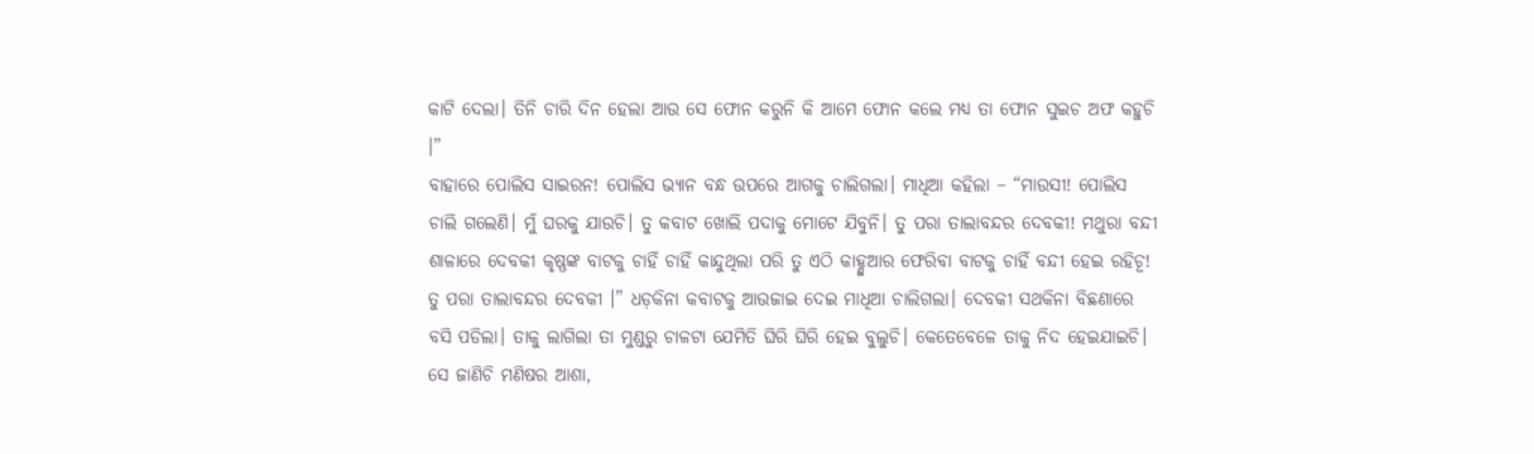କାଟି ଦେଲା। ତିନି ଚାରି ଦିନ ହେଲା ଆଉ ସେ ଫୋନ କରୁନି କି ଆମେ ଫୋନ କଲେ ମଧ୍ୟ ତା ଫୋନ ସୁଇଚ ଅଫ କହୁଚି ।”
ବାହାରେ ପୋଲିସ ସାଇରନ! ପୋଲିସ ଭ୍ୟାନ ବନ୍ଧ ଉପରେ ଆଗକୁ ଚାଲିଗଲା। ମାଧିଆ କହିଲା – “ମାଉସୀ! ପୋଲିସ ଚାଲି ଗଲେଣି। ମୁଁ ଘରକୁ ଯାଉଚି। ତୁ କବାଟ ଖୋଲି ପଦାକୁ ମୋଟେ ଯିବୁନି। ତୁ ପରା ତାଲାବନ୍ଦର ଦେବକୀ! ମଥୁରା ବନ୍ଦୀ ଶାଳାରେ ଦେବକୀ କୃଷ୍ଣଙ୍କ ବାଟକୁ ଚାହିଁ ଚାହିଁ କାନ୍ଦୁଥିଲା ପରି ତୁ ଏଠି କାହ୍ଣୁଆର ଫେରିବା ବାଟକୁ ଚାହିଁ ବନ୍ଦୀ ହେଇ ରହିଚୂ! ତୁ ପରା ତାଲାବନ୍ଦର ଦେବକୀ ।” ଧଡ଼କିନା କବାଟକୁ ଆଉଜାଇ ଦେଇ ମାଧିଆ ଚାଲିଗଲା। ଦେବକୀ ସଥକିନା ବିଛଣାରେ ବସି ପଡିଲା। ତାକୁ ଲାଗିଲା ତା ମୁଣ୍ଡରୁ ଚାଳଟା ଯେମିତି ଘିରି ଘିରି ହେଇ ବୁଲୁଚି। କେତେବେଳେ ତାକୁ ନିଦ ହେଇଯାଇଚି। ସେ ଜାଣିଚି ମଣିଷର ଆଶା,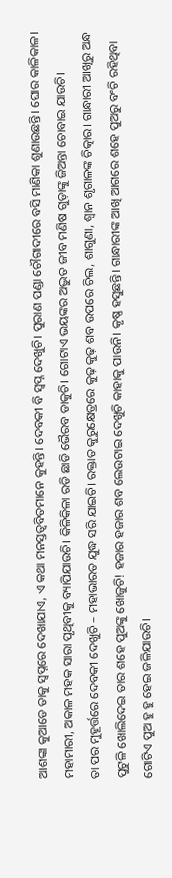ଆଶଙ୍କା କୁଆଡେ ତାକୁ ସ୍ୱପ୍ନରେ ଦେଖାଯାଏ, ଏ କଥା ମନସ୍ତତ୍ଵବିତମାନେ କୁହନ୍ତି। ଦେବକୀ ବି ସ୍ୱପ୍ନ ଦେଖୁଚି। ପୁରାଣ ପଣ୍ଡା ଚୌଗାଦୀରେ ବସି ମାଣିକା ଶୁଣାଉଛନ୍ତି। ଘୋର କାଳିକାଳ। ମହାମାରୀ, ଅକାଳ ମହକ ସାରା ପୃଥିବୀକୁ ବ୍ୟାପିଯାଉଚି। କିଳିକିଳା ରଡି ଛାଡି ଭୈରବ ଡାକୁଚି। ଗୋଟାଏ ଭୟଙ୍କର ଅଦ୍ଭୁତ ଜୀବ ମଣିଷ ଗୁଡ଼ାଙ୍କୁ ଜିଅନ୍ତା ଚୋବାଇ ଯାଉଚି।
ତା ପର ମୁହୂର୍ତ୍ତରେ ଦେବକୀ ଦେଖୁଚି – ମହାଭାରତ ଯୁଦ୍ଧ ସରି ଯାଇଚି। ରକ୍ତାତ କୁରୁକ୍ଷେତ୍ରରେ କୁଢ଼ କୁଢ଼ ଶବ ଉପରେ ଚିଲ, ଶାଗୁଣା, ଶ୍ଵାନ ଶୃଗାଳଙ୍କ ଚିତ୍କାର। ଗାନ୍ଧାରୀ ଆଖିରୁ ଅନ୍ଧ ପୁଟୁଳି ଖୋଲିଦେଇ ତାର ଶହେ ପୁଅଙ୍କୁ ଖୋଜୁଚି! ହଜାର ହଜାର ଶବ ଲେଉଟାଇ ଦେଖୁଚି କାହାକୁ ପାଉନି। କୃଷ୍ଣ ହସୁଛନ୍ତି। ଗାନ୍ଧାରୀଙ୍କ ଆଖି ଆଗରେ ଶହେ ପୁଅରୁ ବଂଚି ରହିଥିବା ଗୋଟିଏ ପୁଅ ହୁ ହୁ ହେଇ ଜଳିଯାଉଚି।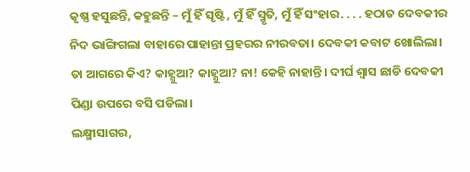କୃଷ୍ଣ ହସୁଛନ୍ତି, କହୁଛନ୍ତି – ମୁଁ ହିଁ ସୃଷ୍ଟି, ମୁଁ ହିଁ ସ୍ମୃତି, ମୁଁ ହିଁ ସଂହାର. . . . ହଠାତ ଦେବକୀର ନିଦ ଭାଙ୍ଗିଗଲା ବାହାରେ ପାହାନ୍ତା ପ୍ରହରର ନୀରବତା। ଦେବକୀ କବାଟ ଖୋଲିଲା। ତା ଆଗରେ କିଏ? କାହ୍ଣୁଆ? କାହ୍ଣୁଆ? ନା! କେହି ନାହାନ୍ତି। ଦୀର୍ଘ ଶ୍ୱାସ ଛାଡି ଦେବକୀ ପିଣ୍ଡା ଉପରେ ବସି ପଡିଲା।
ଲକ୍ଷ୍ମୀସାଗର,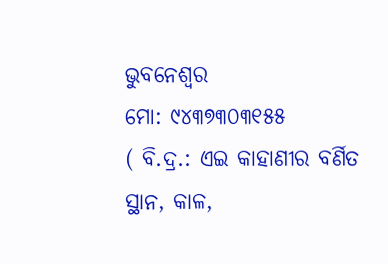ଭୁବନେଶ୍ୱର
ମୋ: ୯୪୩୭୩୦୩୧୫୫
( ବି.ଦ୍ର.: ଏଇ କାହାଣୀର ବର୍ଣିତ ସ୍ଥାନ, କାଳ,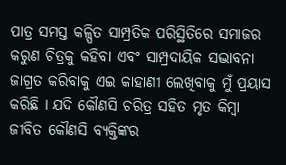ପାତ୍ର ସମସ୍ତ କଳ୍ପିତ ସାମ୍ପ୍ରତିକ ପରିସ୍ଥିତିରେ ସମାଜର କରୁଣ ଚିତ୍ରକୁ କହିବା ଏବଂ ସାମ୍ପ୍ରଦାୟିକ ସଦ୍ଭାବନା ଜାଗ୍ରତ କରିବାକୁ ଏଇ କାହାଣୀ ଲେଖିବାକୁ ମୁଁ ପ୍ରୟାସ କରିଛି I ଯଦି କୌଣସି ଚରିତ୍ର ସହିତ ମୃତ କିମ୍ବା ଜୀବିତ କୌଣସି ବ୍ୟକ୍ତିଙ୍କର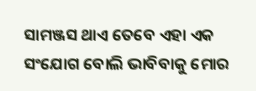ସାମଞ୍ଜସ ଥାଏ ତେବେ ଏହା ଏକ ସଂଯୋଗ ବୋଲି ଭାବିବାକୁ ମୋର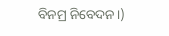ବିନମ୍ର ନିବେଦନ।)